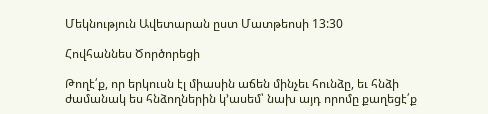Մեկնություն Ավետարան ըստ Մատթեոսի 13:30

Հովհաննես Ծործորեցի

Թողէ՛ք, որ երկուսն էլ միասին աճեն մինչեւ հունձը, եւ հնձի ժամանակ ես հնձողներին կ՚ասեմ՝ նախ այդ որոմը քաղեցէ՛ք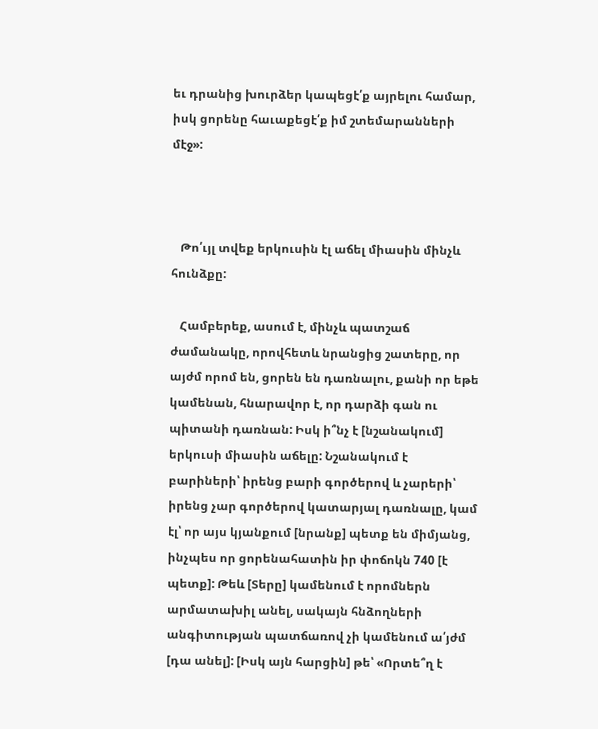եւ դրանից խուրձեր կապեցէ՛ք այրելու համար, իսկ ցորենը հաւաքեցէ՛ք իմ շտեմարանների մէջ»:



   Թո՛ւյլ տվեք երկուսին էլ աճել միասին մինչև հունձքը:

   Համբերեք, ասում է, մինչև պատշաճ ժամանակը, որովհետև նրանցից շատերը, որ այժմ որոմ են, ցորեն են դառնալու, քանի որ եթե կամենան, հնարավոր է, որ դարձի գան ու պիտանի դառնան: Իսկ ի՞նչ է [նշանակում] երկուսի միասին աճելը: Նշանակում է բարիների՝ իրենց բարի գործերով և չարերի՝ իրենց չար գործերով կատարյալ դառնալը, կամ էլ՝ որ այս կյանքում [նրանք] պետք են միմյանց, ինչպես որ ցորենահատին իր փոճոկն 740 [է պետք]: Թեև [Տերը] կամենում է որոմներն արմատախիլ անել, սակայն հնձողների անգիտության պատճառով չի կամենում ա՛յժմ [դա անել]: [Իսկ այն հարցին] թե՝ «Որտե՞ղ է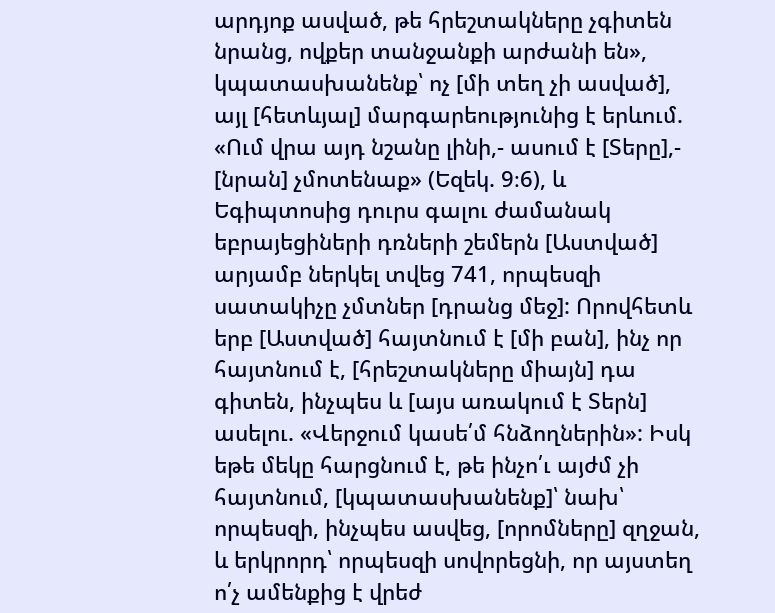արդյոք ասված, թե հրեշտակները չգիտեն նրանց, ովքեր տանջանքի արժանի են», կպատասխանենք՝ ոչ [մի տեղ չի ասված], այլ [հետևյալ] մարգարեությունից է երևում. «Ում վրա այդ նշանը լինի,- ասում է [Տերը],- [նրան] չմոտենաք» (Եզեկ. 9։6), և Եգիպտոսից դուրս գալու ժամանակ եբրայեցիների դռների շեմերն [Աստված] արյամբ ներկել տվեց 741, որպեսզի սատակիչը չմտներ [դրանց մեջ]: Որովհետև երբ [Աստված] հայտնում է [մի բան], ինչ որ հայտնում է, [հրեշտակները միայն] դա գիտեն, ինչպես և [այս առակում է Տերն] ասելու. «Վերջում կասե՛մ հնձողներին»: Իսկ եթե մեկը հարցնում է, թե ինչո՛ւ այժմ չի հայտնում, [կպատասխանենք]՝ նախ՝ որպեսզի, ինչպես ասվեց, [որոմները] զղջան, և երկրորդ՝ որպեսզի սովորեցնի, որ այստեղ ո՛չ ամենքից է վրեժ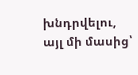խնդրվելու, այլ մի մասից՝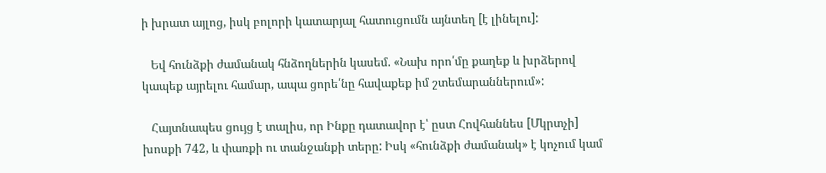ի խրատ այլոց, իսկ բոլորի կատարյալ հատուցումն այնտեղ [է լինելու]:

   Եվ հունձքի ժամանակ հնձողներին կասեմ. «Նախ որո՛մը քաղեք և խրձերով կապեք այրելու համար, ապա ցորե՛նը հավաքեք իմ շտեմարաններում»:

   Հայտնապես ցույց է տալիս, որ Ինքը դատավոր է՝ ըստ Հովհաննես [Մկրտչի] խոսքի 742, և փառքի ու տանջանքի տերը: Իսկ «հունձքի ժամանակ» է կոչում կամ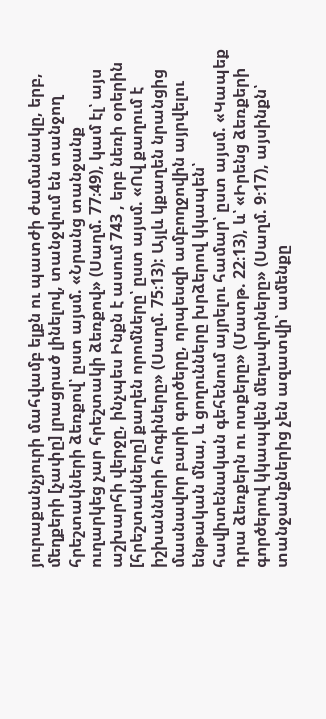յուրաքանչյուրի մահվամբ ելքն ու պատժի ժամանակը, երբ, մեղքերի [չափը] լրացրած լինելով, տանջվում են տանջող հրեշտակների ձեռքով՝ ըստ այսմ. «Նրանց տանջանք ուղարկեց չար հրեշտակի ձեռքով» (Սաղմ. 77։49), կամ էլ՝ այս աշխարհի վերջը, ինչպես Ինքն է ասում 743 , երբ նեռի օրերին [հրեշտակները] քաղեն որոմները՝ ըստ այսմ. «Ով քաղում է իշխանների հոգիները» (Սաղմ. 75։13): Այլև կքաղեն նրանցից մասնավոր բարի գործերը, որպեսզի ամբողջովին այրվելու ենթական մնա, և ցողունները խրձերով կկապեն՝ հավիտենական գեհենում այրելու համար՝ ըստ այսմ. «Կապեք դրա ձեռքերն ու ոտքերը» (Մատթ. 22։13), և՝ «Իրենց ձեռքերի գործերով կկապվեն մեղավորները» (Սաղմ. 9։17), այսինքն՝ տանջանքներից չեն ազատվի՝ ամենքը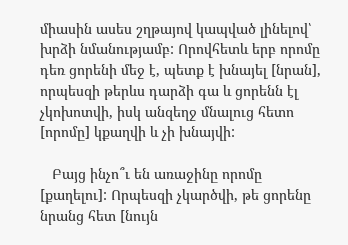միասին ասես շղթայով կապված լինելով՝ խրձի նմանությամբ: Որովհետև երբ որոմը դեռ ցորենի մեջ է, պետք է խնայել [նրան], որպեսզի թերևս դարձի գա և ցորենն էլ չկոխոտվի, իսկ անզեղջ մնալուց հետո [որոմը] կքաղվի և չի խնայվի:

   Բայց ինչո՞ւ են առաջինը որոմը [քաղելու]: Որպեսզի չկարծվի, թե ցորենը նրանց հետ [նույն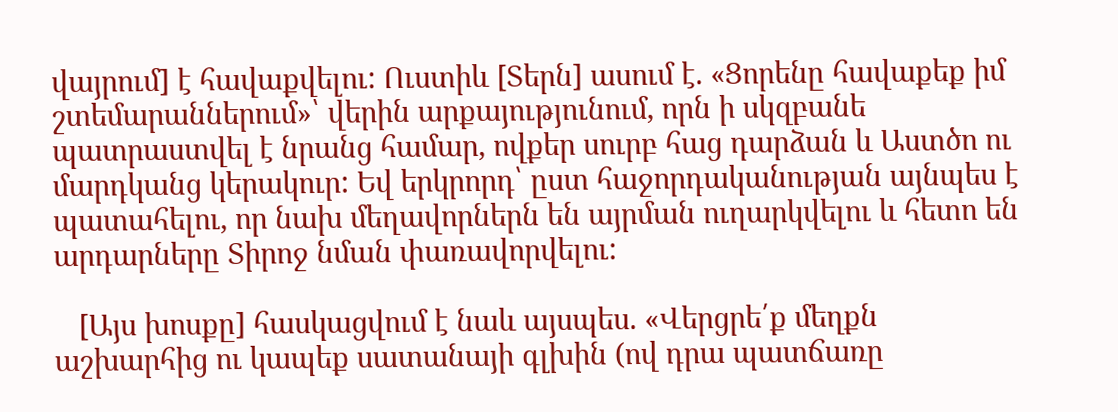վայրում] է հավաքվելու: Ուստիև [Տերն] ասում է. «Ցորենը հավաքեք իմ շտեմարաններում»՝ վերին արքայությունում, որն ի սկզբանե պատրաստվել է նրանց համար, ովքեր սուրբ հաց դարձան և Աստծո ու մարդկանց կերակուր: Եվ երկրորդ՝ ըստ հաջորդականության այնպես է պատահելու, որ նախ մեղավորներն են այրման ուղարկվելու և հետո են արդարները Տիրոջ նման փառավորվելու:

   [Այս խոսքը] հասկացվում է նաև այսպես. «Վերցրե՛ք մեղքն աշխարհից ու կապեք սատանայի գլխին (ով դրա պատճառը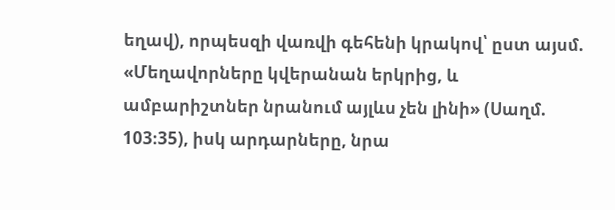եղավ), որպեսզի վառվի գեհենի կրակով՝ ըստ այսմ. «Մեղավորները կվերանան երկրից, և ամբարիշտներ նրանում այլևս չեն լինի» (Սաղմ. 103։35), իսկ արդարները, նրա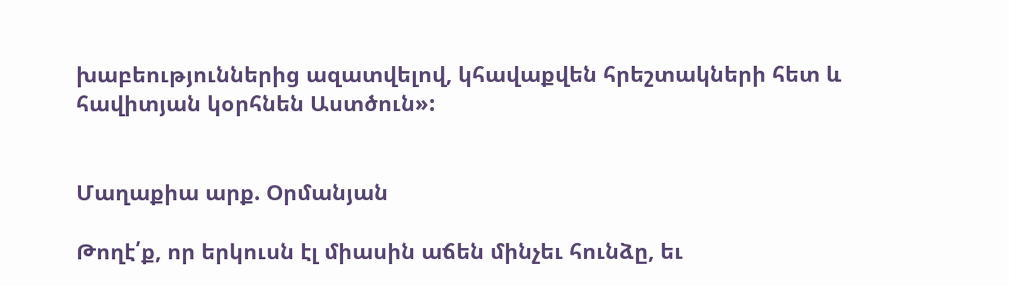խաբեություններից ազատվելով, կհավաքվեն հրեշտակների հետ և հավիտյան կօրհնեն Աստծուն»:


Մաղաքիա արք. Օրմանյան

Թողէ՛ք, որ երկուսն էլ միասին աճեն մինչեւ հունձը, եւ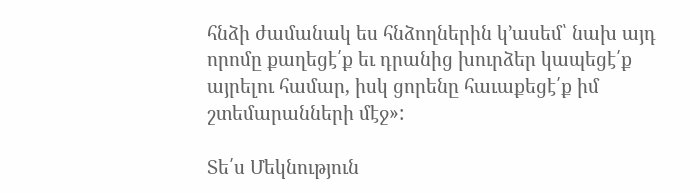հնձի ժամանակ ես հնձողներին կ՚ասեմ՝ նախ այդ որոմը քաղեցէ՛ք եւ դրանից խուրձեր կապեցէ՛ք այրելու համար, իսկ ցորենը հաւաքեցէ՛ք իմ շտեմարանների մէջ»:

Տե՛ս Մեկնություն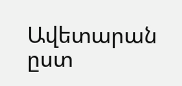Ավետարան ըստ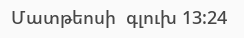Մատթեոսի  գլուխ 13:24